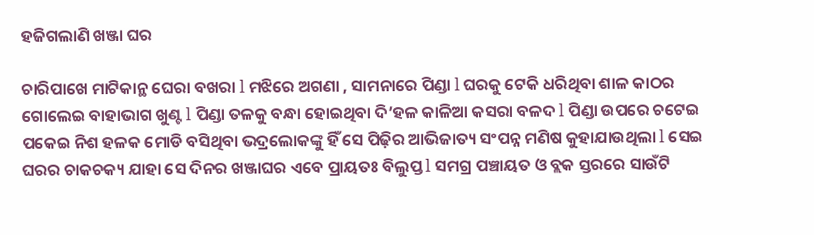ହଜିଗଲାଣି ଖଞ୍ଜା ଘର

ଚାରିପାଖେ ମାଟିକାନ୍ଥ ଘେରା ବଖରା l ମଝିରେ ଅଗଣା , ସାମନାରେ ପିଣ୍ଡା l ଘରକୁ ଟେକି ଧରିଥିବା ଶାଳ କାଠର ଗୋଲେଇ ବାହାଭାଗ ଖୁଣ୍ଟ l ପିଣ୍ଡା ତଳକୁ ବନ୍ଧା ହୋଇଥିବା ଦି’ହଳ କାଳିଆ କସରା ବଳଦ l ପିଣ୍ଡା ଉପରେ ଚଟେଇ ପକେଇ ନିଶ ହଳକ ମୋଡି ବସିଥିବା ଭଦ୍ରଲୋକଙ୍କୁ ହିଁ ସେ ପିଢ଼ିର ଆଭିଜାତ୍ୟ ସଂପନ୍ନ ମଣିଷ କୁହାଯାଉଥିଲା l ସେଇ ଘରର ଚାକଚକ୍ୟ ଯାହା ସେ ଦିନର ଖଞ୍ଜାଘର ଏବେ ପ୍ରାୟତଃ ବିଲୁପ୍ତ l ସମଗ୍ର ପଞ୍ଚାୟତ ଓ ବ୍ଲକ ସ୍ତରରେ ସାଉଁଟି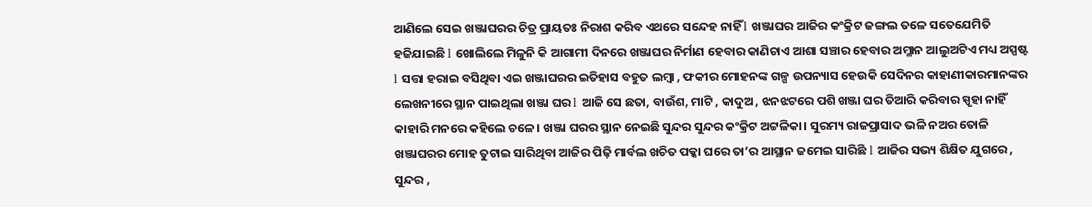ଆଣିଲେ ସେଇ ଖଞ୍ଜାଘରର ଚିତ୍ର ପ୍ରାୟତଃ ନିରାଶ କରିବ ଏଥରେ ସନ୍ଦେହ ନାହିଁ l ଖଞ୍ଜାଘର ଆଜିର କଂକ୍ରିଟ ଜଙ୍ଗଲ ତଳେ ସତେଯେମିତି ହଜିଯାଇଛି l ଖୋଲିଲେ ମିଳୁନି କି ଆଗାମୀ ଦିନରେ ଖଞ୍ଜାଘର ନିର୍ମାଣ ହେବାର କାଣିଚାଏ ଆଶା ସଞ୍ଚାର ହେବାର ଅମ୍ଳାନ ଆଲୁଅଟିଏ ମଧ୍ୟ ଅସ୍ପଷ୍ଟ l ସତ୍ତା ହରାଇ ବସିଥିବା ଏଇ ଖଞ୍ଜାଘରର ଇତିହାସ ବହୁତ ଲମ୍ବା , ଫକୀର ମୋହନଙ୍କ ଗଳ୍ପ ଉପନ୍ୟାସ ହେଉକି ସେଦିନର କାହାଣୀକାରମାନଙ୍କର ଲେଖନୀରେ ସ୍ଥାନ ପାଇଥିଲା ଖଞ୍ଜା ଘର l ଆଜି ସେ ଛତା, ବାଉଁଶ, ମାଟି , କାଦୁଅ , ଝନଝଟରେ ପଶି ଖଞ୍ଜା ଘର ତିଆରି କରିବାର ସ୍ପୃହା ନାହିଁ କାହାରି ମନରେ କହିଲେ ଚଳେ। ଖଞ୍ଜା ଘରର ସ୍ଥାନ ନେଇଛି ସୁନ୍ଦର ସୁନ୍ଦର କଂକ୍ରିଟ ଅଟ୍ଟଳିକା। ସୁରମ୍ୟ ରାଜପ୍ରାସାଦ ଭଳି ନଅର ତୋଳି ଖଞ୍ଜାଘରର ମୋହ ତୁଟାଇ ସାରିଥିବା ଆଜିର ପିଢ଼ି ମାର୍ବଲ ଖଚିତ ପକ୍କା ଘରେ ତା’ର ଆସ୍ଥାନ ଜମେଇ ସାରିଛି l ଆଜିର ସଭ୍ୟ ଶିକ୍ଷିତ ଯୁଗରେ , ସୁନ୍ଦର ,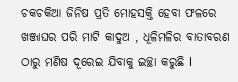ଚକଚକିଆ ଜିନିଷ ପ୍ରତି ମୋହସକ୍ତି ହେବା ଫଳରେ ଖଞ୍ଜାଘର ପରି ମାଟି କାଦୁଅ , ଧୂଳିମଳିର ବାତାବରଣ ଠାରୁ ମଣିଷ ଦୂରେଇ ଯିବାକୁ ଇଚ୍ଛା କରୁଛି l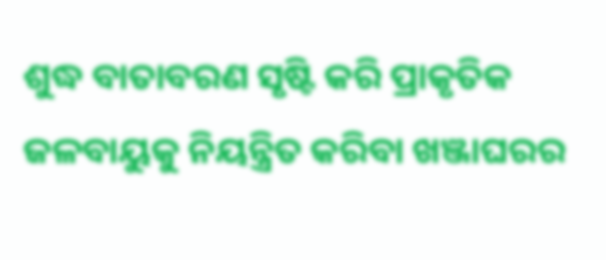ଶୁଦ୍ଧ ବାତାବରଣ ସୃଷ୍ଟି କରି ପ୍ରାକୃତିକ ଜଳବାୟୁକୁ ନିୟନ୍ତ୍ରିତ କରିବା ଖଞ୍ଜାଘରର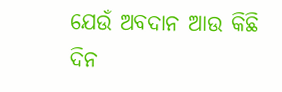ଯେଉଁ ଅବଦାନ ଆଉ କିଛି ଦିନ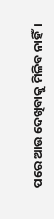ପରେ ଆଉ ଦେଖିବାକୁ ମିଳିବ ନାହିଁ।